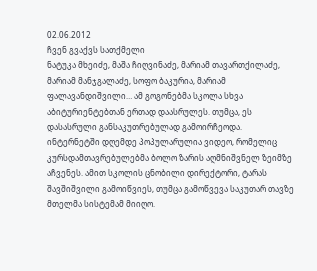02.06.2012
ჩვენ გვაქვს სათქმელი
ნატუკა მხეიძე, მაშა ჩიღვინაძე, მარიამ თავართქილაძე, მარიამ მანჯგალაძე, სოფო ბაკურია, მარიამ ფალავანდიშვილი… ამ გოგონებმა სკოლა სხვა აბიტურიენტებთან ერთად დაასრულეს. თუმცა, ეს დასასრული განსაკუთრებულად გამოირჩეოდა.
ინტერნეტში დღემდე პოპულარულია ვიდეო, რომელიც კურსდამთავრებულებმა ბოლო ზარის აღმნიშვნელ ზეიმზე აჩვენეს. ამით სკოლის ცნობილი დირექტორი, ტარას შავშიშვილი გამოიწვიეს, თუმცა გამოწვევა საკუთარ თავზე მთელმა სისტემამ მიიღო.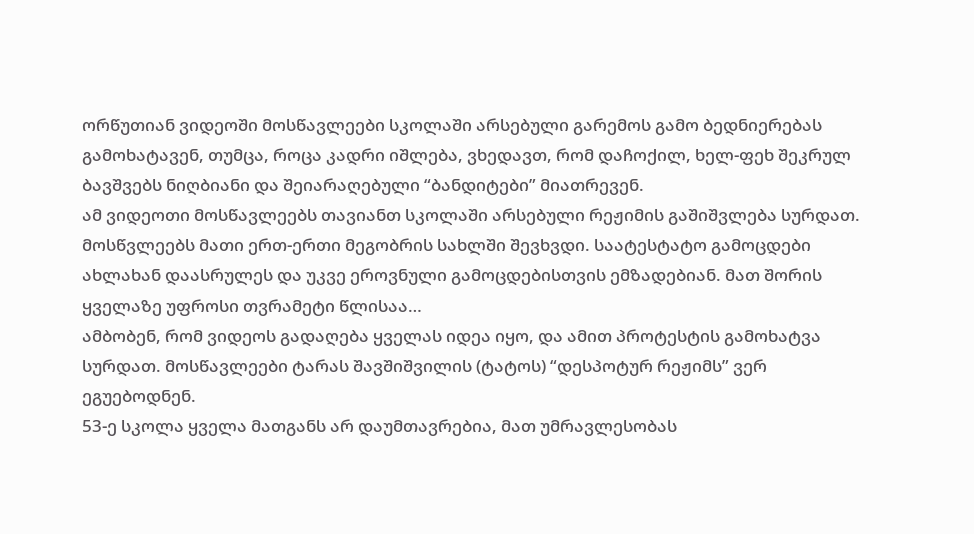ორწუთიან ვიდეოში მოსწავლეები სკოლაში არსებული გარემოს გამო ბედნიერებას გამოხატავენ, თუმცა, როცა კადრი იშლება, ვხედავთ, რომ დაჩოქილ, ხელ-ფეხ შეკრულ ბავშვებს ნიღბიანი და შეიარაღებული “ბანდიტები” მიათრევენ.
ამ ვიდეოთი მოსწავლეებს თავიანთ სკოლაში არსებული რეჟიმის გაშიშვლება სურდათ.
მოსწვლეებს მათი ერთ-ერთი მეგობრის სახლში შევხვდი. საატესტატო გამოცდები ახლახან დაასრულეს და უკვე ეროვნული გამოცდებისთვის ემზადებიან. მათ შორის ყველაზე უფროსი თვრამეტი წლისაა…
ამბობენ, რომ ვიდეოს გადაღება ყველას იდეა იყო, და ამით პროტესტის გამოხატვა სურდათ. მოსწავლეები ტარას შავშიშვილის (ტატოს) “დესპოტურ რეჟიმს” ვერ ეგუებოდნენ.
53-ე სკოლა ყველა მათგანს არ დაუმთავრებია, მათ უმრავლესობას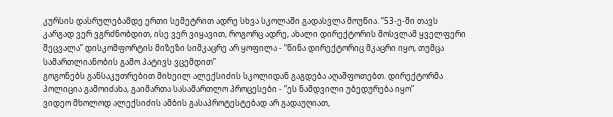კურსის დასრულებამდე ერთი სემეტრით ადრე სხვა სკოლაში გადასვლა მოუწია. “53-ე-ში თავს კარგად ვერ ვგრძნობდით, ისე ვერ ვიყავით, როგორც ადრე, ახალი დირექტორის მოსვლამ ყველფერი შეცვალა” დისკომფორტის მიზეზი სიმკაცრე არ ყოფილა - “წინა დირექტორიც მკაცრი იყო, თუმცა სამართლიანობის გამო პატივს ვცემდით”
გოგონებს განსაკუთრებით მიხეილ ალექსიძის სკოლიდან გაგდება აღაშფოთებთ. დირექტორმა პოლიცია გამოიძახა, გაიმართა სასამართლო პროცესები - “ეს ნამდვილი უბედურება იყო”
ვიდეო მხოლოდ ალექსიძის ამბის გასაპროტესტებად არ გადაუღიათ,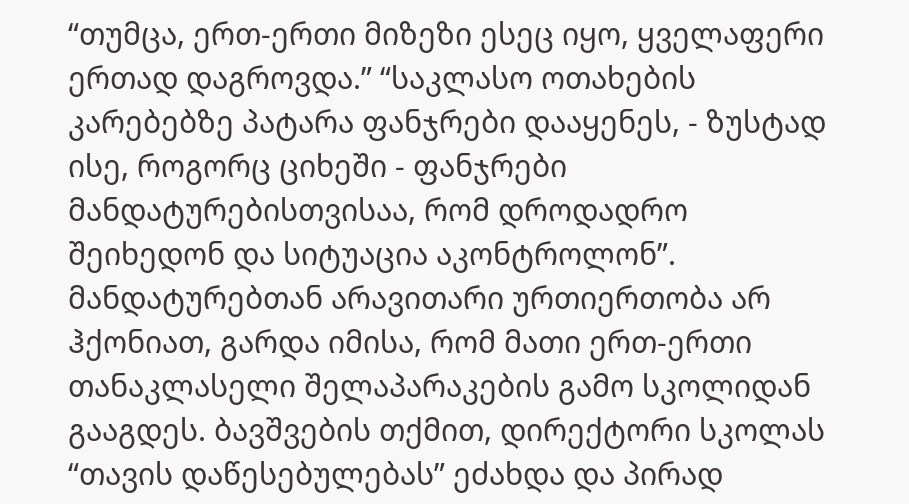“თუმცა, ერთ-ერთი მიზეზი ესეც იყო, ყველაფერი ერთად დაგროვდა.” “საკლასო ოთახების კარებებზე პატარა ფანჯრები დააყენეს, - ზუსტად ისე, როგორც ციხეში - ფანჯრები მანდატურებისთვისაა, რომ დროდადრო შეიხედონ და სიტუაცია აკონტროლონ”. მანდატურებთან არავითარი ურთიერთობა არ ჰქონიათ, გარდა იმისა, რომ მათი ერთ-ერთი თანაკლასელი შელაპარაკების გამო სკოლიდან გააგდეს. ბავშვების თქმით, დირექტორი სკოლას “თავის დაწესებულებას” ეძახდა და პირად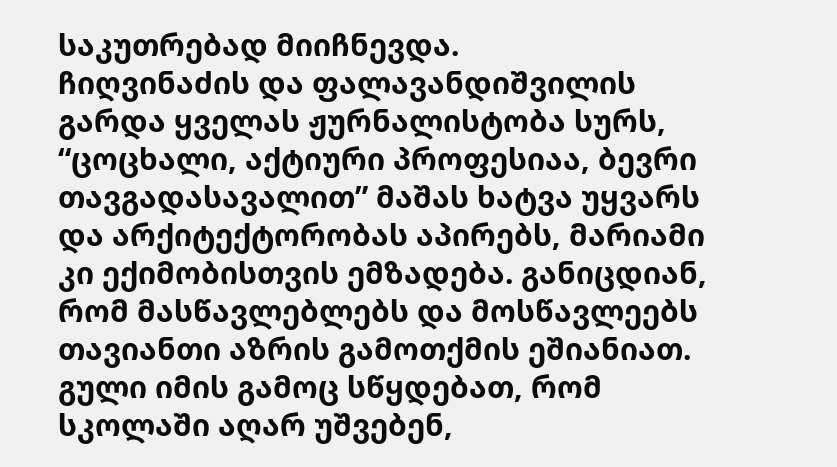საკუთრებად მიიჩნევდა.
ჩიღვინაძის და ფალავანდიშვილის გარდა ყველას ჟურნალისტობა სურს, “ცოცხალი, აქტიური პროფესიაა, ბევრი თავგადასავალით” მაშას ხატვა უყვარს და არქიტექტორობას აპირებს, მარიამი კი ექიმობისთვის ემზადება. განიცდიან, რომ მასწავლებლებს და მოსწავლეებს თავიანთი აზრის გამოთქმის ეშიანიათ. გული იმის გამოც სწყდებათ, რომ სკოლაში აღარ უშვებენ,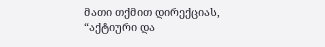მათი თქმით დირექციას, “აქტიური და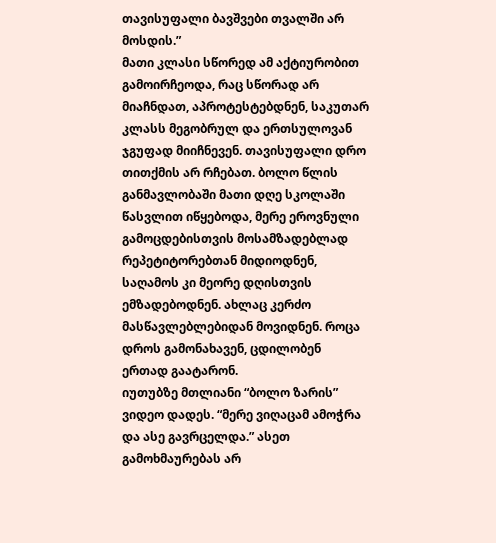თავისუფალი ბავშვები თვალში არ მოსდის.”
მათი კლასი სწორედ ამ აქტიურობით გამოირჩეოდა, რაც სწორად არ მიაჩნდათ, აპროტესტებდნენ, საკუთარ კლასს მეგობრულ და ერთსულოვან ჯგუფად მიიჩნევენ. თავისუფალი დრო თითქმის არ რჩებათ. ბოლო წლის განმავლობაში მათი დღე სკოლაში წასვლით იწყებოდა, მერე ეროვნული გამოცდებისთვის მოსამზადებლად რეპეტიტორებთან მიდიოდნენ, საღამოს კი მეორე დღისთვის ემზადებოდნენ. ახლაც კერძო მასწავლებლებიდან მოვიდნენ. როცა დროს გამონახავენ, ცდილობენ ერთად გაატარონ.
იუთუბზე მთლიანი “ბოლო ზარის” ვიდეო დადეს. “მერე ვიღაცამ ამოჭრა და ასე გავრცელდა.” ასეთ გამოხმაურებას არ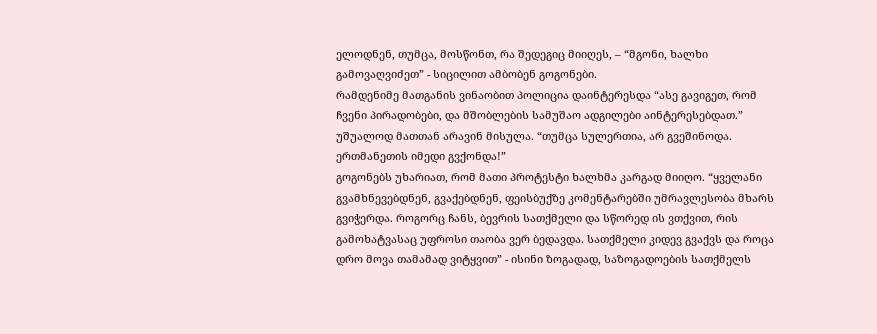ელოდნენ, თუმცა, მოსწონთ, რა შედეგიც მიიღეს, – “მგონი, ხალხი გამოვაღვიძეთ” - სიცილით ამბობენ გოგონები.
რამდენიმე მათგანის ვინაობით პოლიცია დაინტერესდა “ასე გავიგეთ, რომ ჩვენი პირადობები, და მშობლების სამუშაო ადგილები აინტერესებდათ.” უშუალოდ მათთან არავინ მისულა. “თუმცა სულერთია, არ გვეშინოდა. ერთმანეთის იმედი გვქონდა!”
გოგონებს უხარიათ, რომ მათი პროტესტი ხალხმა კარგად მიიღო. “ყველანი გვამხნევებდნენ, გვაქებდნენ, ფეისბუქზე კომენტარებში უმრავლესობა მხარს გვიჭერდა. როგორც ჩანს, ბევრის სათქმელი და სწორედ ის ვთქვით, რის გამოხატვასაც უფროსი თაობა ვერ ბედავდა. სათქმელი კიდევ გვაქვს და როცა დრო მოვა თამამად ვიტყვით” - ისინი ზოგადად, საზოგადოების სათქმელს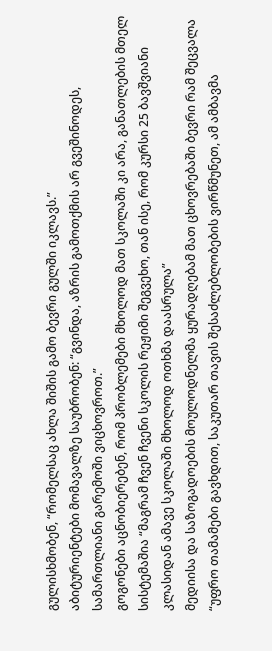გულისხმობენ, “რომელსაც ახლა შიშის გამო ბევრი გულში იკლავს.”
აბიტურიენტები მომავალზე საუბრობენ: “გვინდა, აზრის გამოთქმის არ გვეშინოდეს, სამართლიანი გარემოში ვიცხოვროთ.”
გოგონები აცნობიერებენ, რომ პრობლემები მხოლოდ მათ სკოლაში კი არა, განათლების მთელ სისტემაშია “მაგრამ ჩვენ ჩვენი სკოლის რეჟიმი შეგვეხო, თან ისე, რომ კურსი 25 ბავშვიანი კლასიდან ამავე სკოლაში მხოლოდ ოთხმა დაასრულა”
მედიისა და საზოგადოების მოულოდნელმა ყურადღებამ მათ ცხოვრებაში ბევრი რამ შეცვალა “უფრო თამამები გავხდით, საკუთარ თავის შესაძლებლობების ვირწმუნეთ, ამ ამბავმა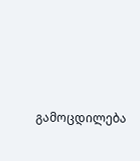გამოცდილება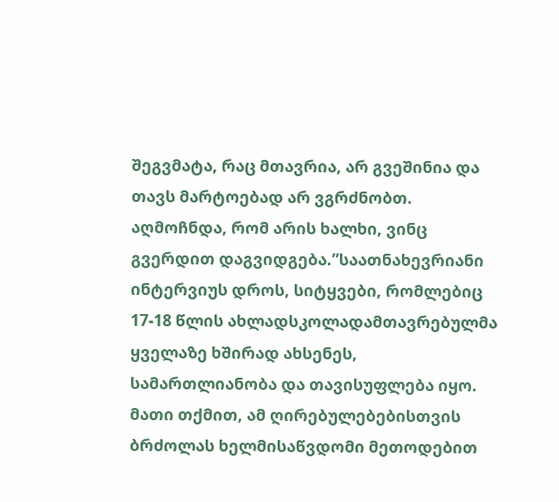შეგვმატა, რაც მთავრია, არ გვეშინია და თავს მარტოებად არ ვგრძნობთ. აღმოჩნდა, რომ არის ხალხი, ვინც გვერდით დაგვიდგება.”საათნახევრიანი ინტერვიუს დროს, სიტყვები, რომლებიც 17-18 წლის ახლადსკოლადამთავრებულმა ყველაზე ხშირად ახსენეს, სამართლიანობა და თავისუფლება იყო. მათი თქმით, ამ ღირებულებებისთვის ბრძოლას ხელმისაწვდომი მეთოდებით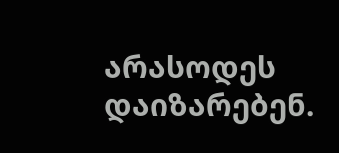არასოდეს დაიზარებენ.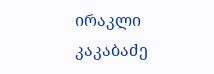ირაკლი კაკაბაძე